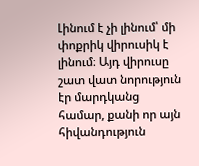Լինում է չի լինում՝ մի փոքրիկ վիրուսիկ է լինում։ Այդ վիրուսը շատ վատ նորություն էր մարդկանց համար, քանի որ այն հիվանդություն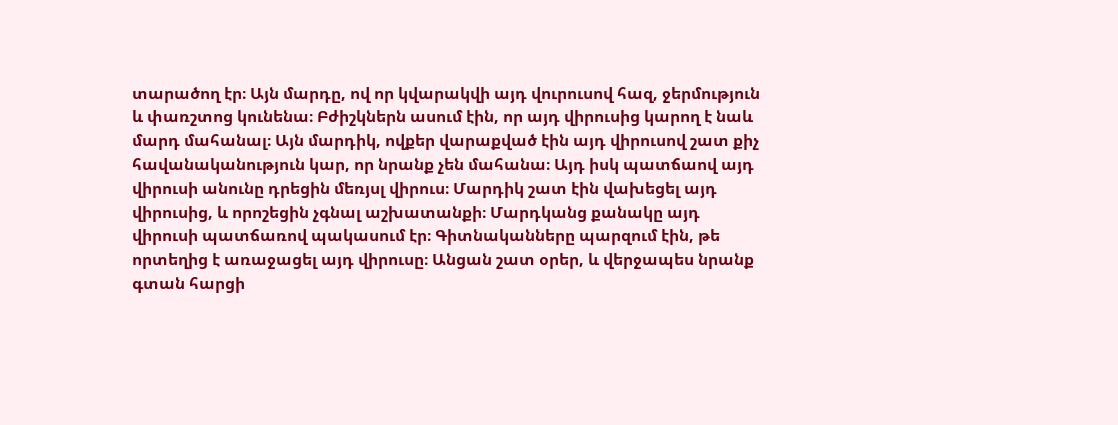տարածող էր։ Այն մարդը, ով որ կվարակվի այդ վուրուսով հազ, ջերմություն և փառշտոց կունենա։ Բժիշկներն ասում էին, որ այդ վիրուսից կարող է նաև մարդ մահանալ։ Այն մարդիկ, ովքեր վարաքված էին այդ վիրուսով շատ քիչ հավանականություն կար, որ նրանք չեն մահանա։ Այդ իսկ պատճաով այդ վիրուսի անունը դրեցին մեռյսլ վիրուս։ Մարդիկ շատ էին վախեցել այդ վիրուսից, և որոշեցին չգնալ աշխատանքի։ Մարդկանց քանակը այդ վիրուսի պատճառով պակասում էր։ Գիտնականները պարզում էին, թե որտեղից է առաջացել այդ վիրուսը։ Անցան շատ օրեր, և վերջապես նրանք գտան հարցի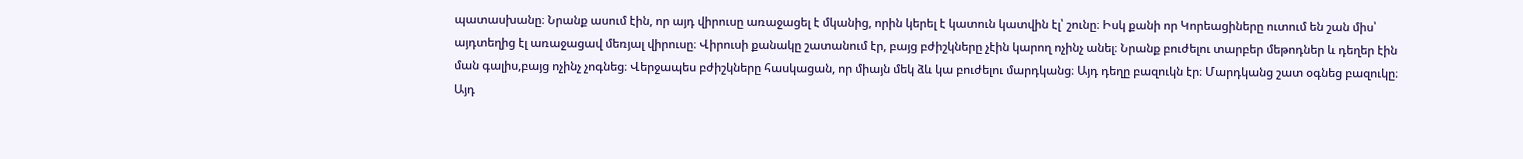պատասխանը։ Նրանք ասում էին, որ այդ վիրուսը առաջացել է մկանից, որին կերել է կատուն կատվին էլ՝ շունը։ Իսկ քանի որ Կորեացիները ուտում են շան միս՝ այդտեղից էլ առաջացավ մեռյալ վիրուսը։ Վիրուսի քանակը շատանում էր, բայց բժիշկները չէին կարող ոչինչ անել։ Նրանք բուժելու տարբեր մեթոդներ և դեղեր էին ման գալիս,բայց ոչինչ չոգնեց։ Վերջապես բժիշկները հասկացան, որ միայն մեկ ձև կա բուժելու մարդկանց։ Այդ դեղը բազուկն էր։ Մարդկանց շատ օգնեց բազուկը։ Այդ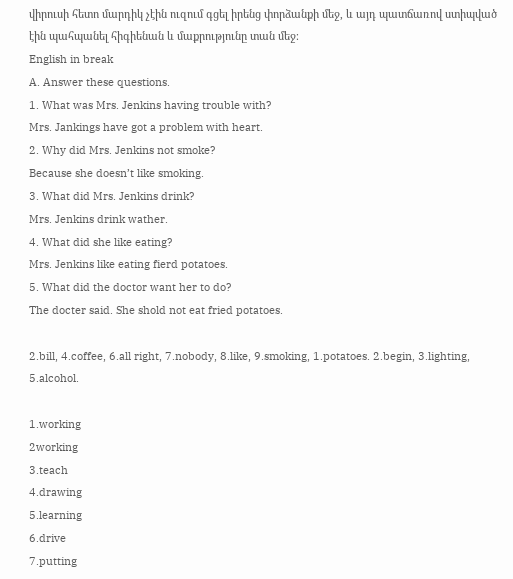վիրուսի հետո մարդիկ չէին ուզում գցել իրենց փորձանքի մեջ, և այդ պատճառով ստիպված էին պահպանել հիգիենան և մաքրությունը տան մեջ։
English in break
A. Answer these questions.
1. What was Mrs. Jenkins having trouble with?
Mrs. Jankings have got a problem with heart.
2. Why did Mrs. Jenkins not smoke?
Because she doesn’t like smoking.
3. What did Mrs. Jenkins drink?
Mrs. Jenkins drink wather.
4. What did she like eating?
Mrs. Jenkins like eating fierd potatoes.
5. What did the doctor want her to do?
The docter said. She shold not eat fried potatoes.

2.bill, 4.coffee, 6.all right, 7.nobody, 8.like, 9.smoking, 1.potatoes. 2.begin, 3.lighting, 5.alcohol.

1.working
2working
3.teach
4.drawing
5.learning
6.drive
7.putting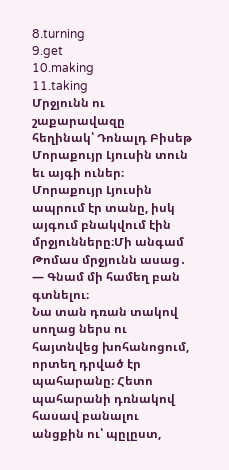8.turning
9.get
10.making
11.taking
Մրջյունն ու շաքարավազը
հեղինակ՝ Դոնալդ Բիսեթ
Մորաքույր Լյուսին տուն եւ այգի ուներ։ Մորաքույր Լյուսին ապրում էր տանը, իսկ այգում բնակվում էին մրջյունները։Մի անգամ Թոմաս մրջյունն ասաց․
— Գնամ մի համեղ բան գտնելու։
Նա տան դռան տակով սողաց ներս ու հայտնվեց խոհանոցում, որտեղ դրված էր պահարանը։ Հետո պահարանի դռնակով հասավ բանալու անցքին ու՝ պըլըստ,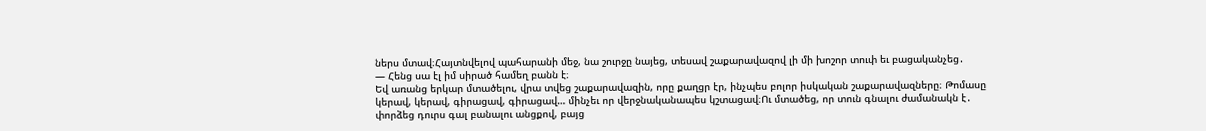ներս մտավ։Հայտնվելով պահարանի մեջ, նա շուրջը նայեց, տեսավ շաքարավազով լի մի խոշոր տուփ եւ բացականչեց․
— Հենց սա էլ իմ սիրած համեղ բանն է։
Եվ առանց երկար մտածելու, վրա տվեց շաքարավազին, որը քաղցր էր, ինչպես բոլոր իսկական շաքարավազները։ Թոմասը կերավ, կերավ, գիրացավ, գիրացավ… մինչեւ որ վերջնականապես կշտացավ։Ու մտածեց, որ տուն գնալու ժամանակն է․ փորձեց դուրս գալ բանալու անցքով, բայց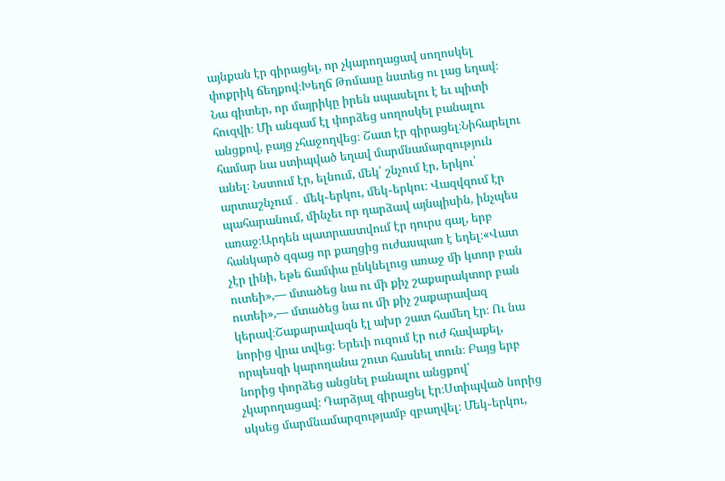այնքան էր գիրացել, որ չկարողացավ սողոսկել փոքրիկ ճեղքով։Խեղճ Թոմասը նստեց ու լաց եղավ։ Նա գիտեր, որ մայրիկը իրեն սպասելու է եւ պիտի հուզվի։ Մի անգամ էլ փորձեց սողոսկել բանալու անցքով, բայց չհաջողվեց։ Շատ էր գիրացել։Նիհարելու համար նա ստիպված եղավ մարմնամարզություն անել։ Նստում էր, ելնում, մեկ՝ շնչում էր, երկու՝ արտաշնչում․ մեկ֊երկու, մեկ֊երկու։ Վազվզում էր պահարանում, մինչեւ որ դարձավ այնպիսին, ինչպես առաջ։Արդեն պատրաստվում էր դուրս գալ, երբ հանկարծ զգաց որ քաղցից ուժասպառ է եղել։«Վատ չէր լինի, եթե ճամփա ընկնելուց առաջ մի կտոր բան ուտեի»,— մտածեց նա ու մի քիչ շաքարակտոր բան ուտեի»,— մտածեց նա ու մի քիչ շաքարավազ կերավ։Շաքարավազն էլ ախր շատ համեղ էր։ Ու նա նորից վրա տվեց։ Երեւի ուզում էր ուժ հավաքել, որպեսզի կարողանա շուտ հասնել տուն։ Բայց երբ նորից փորձեց անցնել բանալու անցքով՝ չկարողացավ։ Դարձյալ գիրացել էր։Ստիպված նորից սկսեց մարմնամարզությամբ զբաղվել։ Մեկ֊երկու,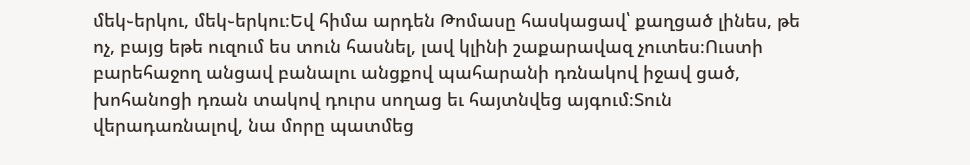մեկ֊երկու, մեկ֊երկու։Եվ հիմա արդեն Թոմասը հասկացավ՝ քաղցած լինես, թե ոչ, բայց եթե ուզում ես տուն հասնել, լավ կլինի շաքարավազ չուտես։Ուստի բարեհաջող անցավ բանալու անցքով պահարանի դռնակով իջավ ցած, խոհանոցի դռան տակով դուրս սողաց եւ հայտնվեց այգում։Տուն վերադառնալով, նա մորը պատմեց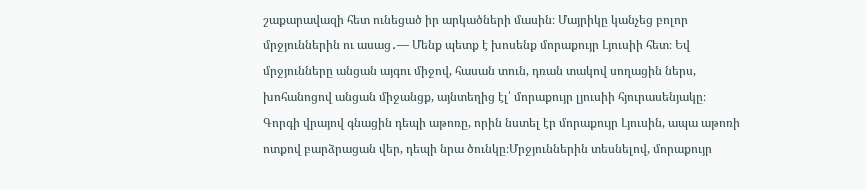շաքարավազի հետ ունեցած իր արկածների մասին։ Մայրիկը կանչեց բոլոր մրջյուններին ու ասաց․— Մենք պետք է խոսենք մորաքույր Լյուսիի հետ։ Եվ մրջյունները անցան այգու միջով, հասան տուն, դռան տակով սողացին ներս, խոհանոցով անցան միջանցք, այնտեղից էլ՝ մորաքույր լյուսիի հյուրասենյակը։ Գորգի վրայով գնացին դեպի աթոռը, որին նստել էր մորաքույր Լյուսին, ապա աթոռի ոտքով բարձրացան վեր, դեպի նրա ծունկը։Մրջյուններին տեսնելով, մորաքույր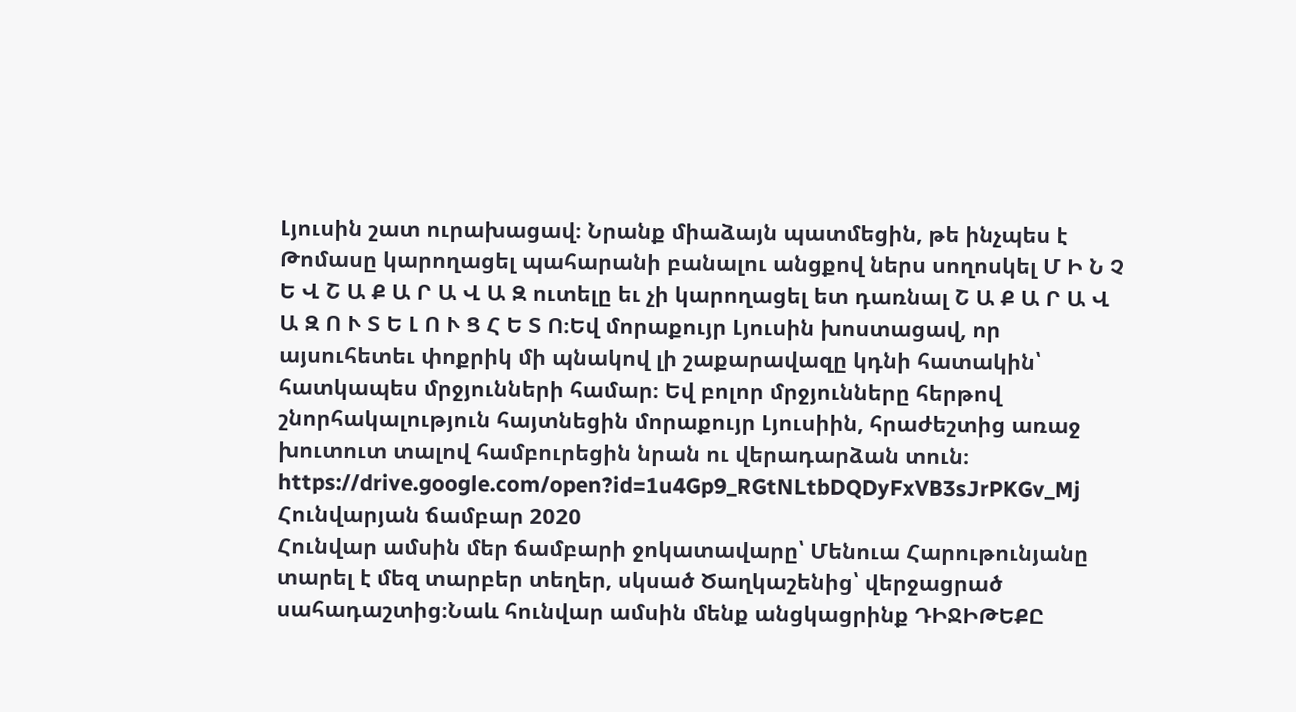Լյուսին շատ ուրախացավ։ Նրանք միաձայն պատմեցին, թե ինչպես է Թոմասը կարողացել պահարանի բանալու անցքով ներս սողոսկել Մ Ի Ն Չ Ե Վ Շ Ա Ք Ա Ր Ա Վ Ա Զ ուտելը եւ չի կարողացել ետ դառնալ Շ Ա Ք Ա Ր Ա Վ Ա Զ Ո Ւ Տ Ե Լ Ո Ւ Ց Հ Ե Տ Ո։Եվ մորաքույր Լյուսին խոստացավ, որ այսուհետեւ փոքրիկ մի պնակով լի շաքարավազը կդնի հատակին՝ հատկապես մրջյունների համար։ Եվ բոլոր մրջյունները հերթով շնորհակալություն հայտնեցին մորաքույր Լյուսիին, հրաժեշտից առաջ խուտուտ տալով համբուրեցին նրան ու վերադարձան տուն։
https://drive.google.com/open?id=1u4Gp9_RGtNLtbDQDyFxVB3sJrPKGv_Mj
Հունվարյան ճամբար 2020
Հունվար ամսին մեր ճամբարի ջոկատավարը՝ Մենուա Հարութունյանը տարել է մեզ տարբեր տեղեր, սկսած Ծաղկաշենից՝ վերջացրած սահադաշտից։Նաև հունվար ամսին մենք անցկացրինք ԴԻՋԻԹԵՔԸ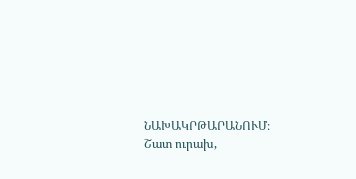ՆԱԽԱԿՐԹԱՐԱՆՈՒՄ։ Շատ ուրախ,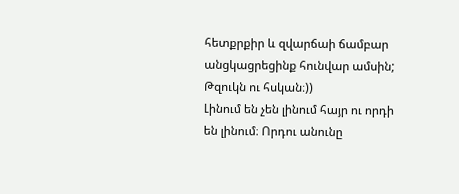հետքրքիր և զվարճաի ճամբար անցկացրեցինք հունվար ամսին;
Թզուկն ու հսկան։))
Լինում են չեն լինում հայր ու որդի են լինում։ Որդու անունը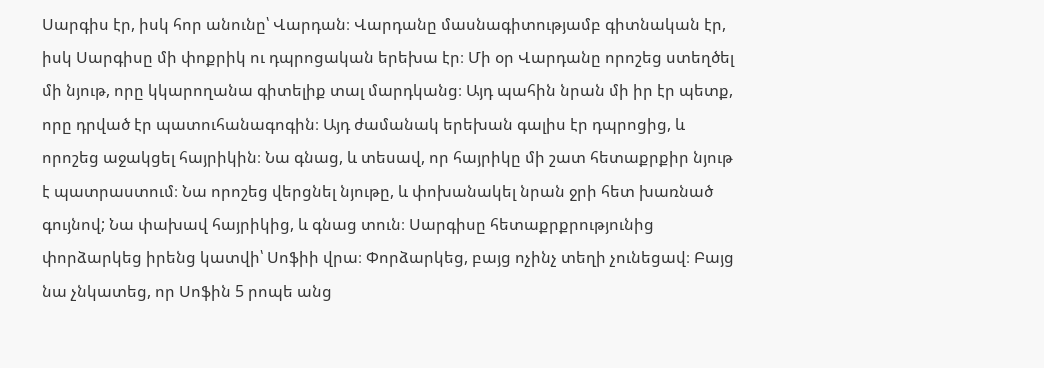Սարգիս էր, իսկ հոր անունը՝ Վարդան։ Վարդանը մասնագիտությամբ գիտնական էր, իսկ Սարգիսը մի փոքրիկ ու դպրոցական երեխա էր։ Մի օր Վարդանը որոշեց ստեղծել մի նյութ, որը կկարողանա գիտելիք տալ մարդկանց։ Այդ պահին նրան մի իր էր պետք, որը դրված էր պատուհանագոգին։ Այդ ժամանակ երեխան գալիս էր դպրոցից, և որոշեց աջակցել հայրիկին։ Նա գնաց, և տեսավ, որ հայրիկը մի շատ հետաքրքիր նյութ է պատրաստում։ Նա որոշեց վերցնել նյութը, և փոխանակել նրան ջրի հետ խառնած գույնով; Նա փախավ հայրիկից, և գնաց տուն։ Սարգիսը հետաքրքրությունից փորձարկեց իրենց կատվի՝ Սոֆիի վրա։ Փորձարկեց, բայց ոչինչ տեղի չունեցավ։ Բայց նա չնկատեց, որ Սոֆին 5 րոպե անց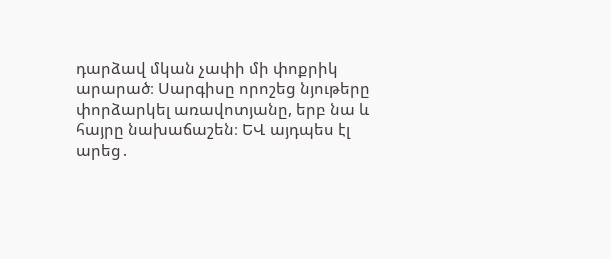դարձավ մկան չափի մի փոքրիկ արարած։ Սարգիսը որոշեց նյութերը փորձարկել առավոտյանը, երբ նա և հայրը նախաճաշեն։ ԵՎ այդպես էլ արեց․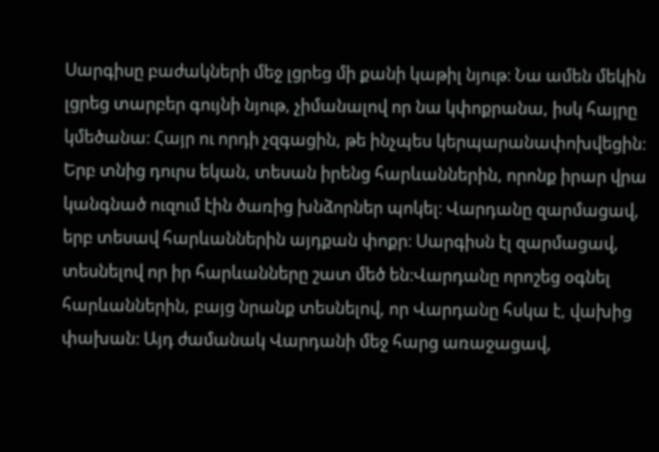Սարգիսը բաժակների մեջ լցրեց մի քանի կաթիլ նյութ։ Նա ամեն մեկին լցրեց տարբեր գույնի նյութ, չիմանալով որ նա կփոքրանա, իսկ հայրը կմեծանա։ Հայր ու որդի չզգացին, թե ինչպես կերպարանափոխվեցին։ Երբ տնից դուրս եկան, տեսան իրենց հարևաններին, որոնք իրար վրա կանգնած ուզում էին ծառից խնձորներ պոկել։ Վարդանը զարմացավ, երբ տեսավ հարևաններին այդքան փոքր։ Սարգիսն էլ զարմացավ, տեսնելով որ իր հարևանները շատ մեծ են։Վարդանը որոշեց օգնել հարևաններին, բայց նրանք տեսնելով, որ Վարդանը հսկա է, վախից փախան։ Այդ ժամանակ Վարդանի մեջ հարց առաջացավ,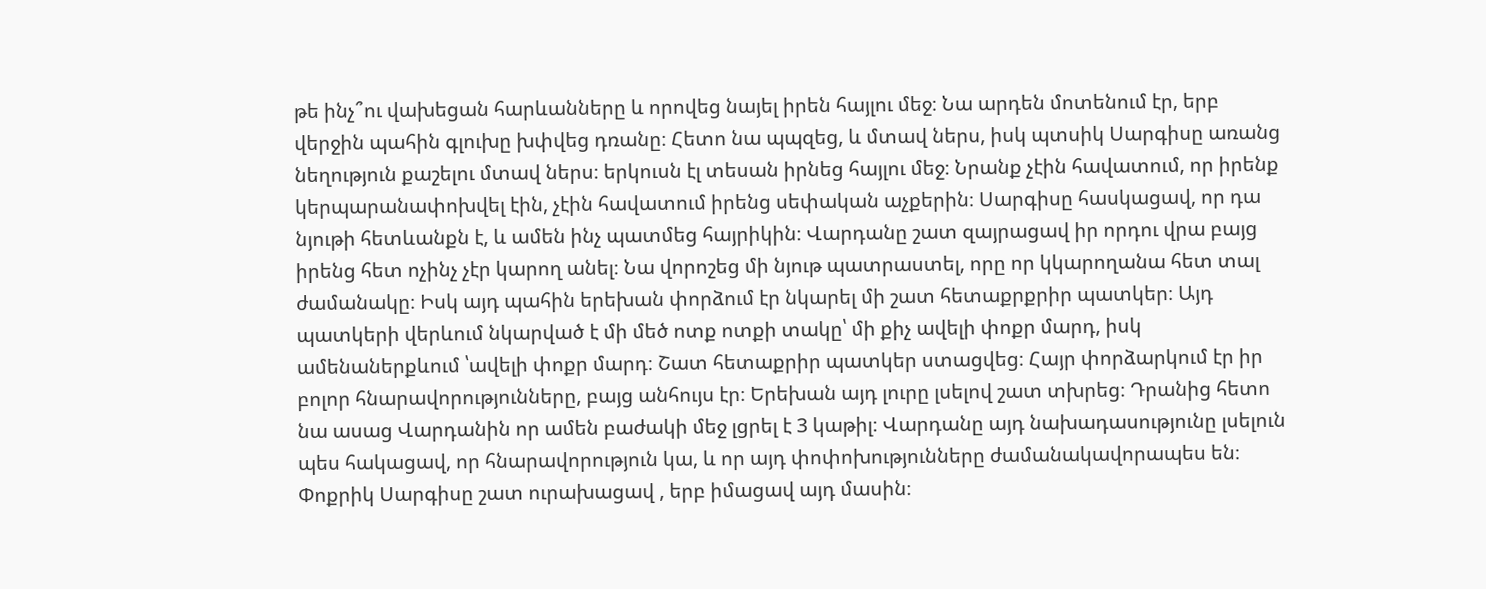թե ինչ՞ու վախեցան հարևանները և որովեց նայել իրեն հայլու մեջ։ Նա արդեն մոտենում էր, երբ վերջին պահին գլուխը խփվեց դռանը։ Հետո նա պպզեց, և մտավ ներս, իսկ պտսիկ Սարգիսը առանց նեղություն քաշելու մտավ ներս։ երկուսն էլ տեսան իրնեց հայլու մեջ։ Նրանք չէին հավատում, որ իրենք կերպարանափոխվել էին, չէին հավատում իրենց սեփական աչքերին։ Սարգիսը հասկացավ, որ դա նյութի հետևանքն է, և ամեն ինչ պատմեց հայրիկին։ Վարդանը շատ զայրացավ իր որդու վրա բայց իրենց հետ ոչինչ չէր կարող անել։ Նա վորոշեց մի նյութ պատրաստել, որը որ կկարողանա հետ տալ ժամանակը։ Իսկ այդ պահին երեխան փորձում էր նկարել մի շատ հետաքրքրիր պատկեր։ Այդ պատկերի վերևում նկարված է մի մեծ ոտք ոտքի տակը՝ մի քիչ ավելի փոքր մարդ, իսկ ամենաներքևում ՝ավելի փոքր մարդ։ Շատ հետաքրիր պատկեր ստացվեց։ Հայր փորձարկում էր իր բոլոր հնարավորությունները, բայց անհույս էր։ Երեխան այդ լուրը լսելով շատ տխրեց։ Դրանից հետո նա ասաց Վարդանին որ ամեն բաժակի մեջ լցրել է 3 կաթիլ։ Վարդանը այդ նախադասությունը լսելուն պես հակացավ, որ հնարավորություն կա, և որ այդ փոփոխությունները ժամանակավորապես են։ Փոքրիկ Սարգիսը շատ ուրախացավ , երբ իմացավ այդ մասին։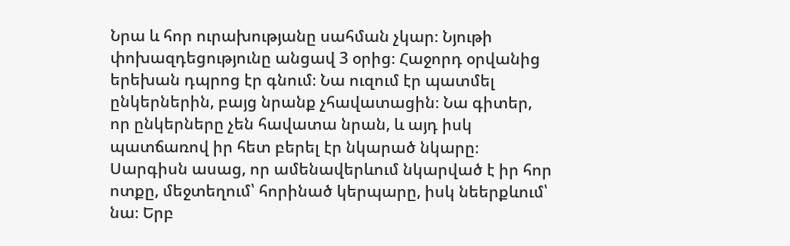Նրա և հոր ուրախությանը սահման չկար։ Նյութի փոխազդեցությունը անցավ 3 օրից։ Հաջորդ օրվանից երեխան դպրոց էր գնում։ Նա ուզում էր պատմել ընկերներին, բայց նրանք չհավատացին։ Նա գիտեր, որ ընկերները չեն հավատա նրան, և այդ իսկ պատճառով իր հետ բերել էր նկարած նկարը։ Սարգիսն ասաց, որ ամենավերևում նկարված է իր հոր ոտքը, մեջտեղում՝ հորինած կերպարը, իսկ նեերքևում՝ նա։ Երբ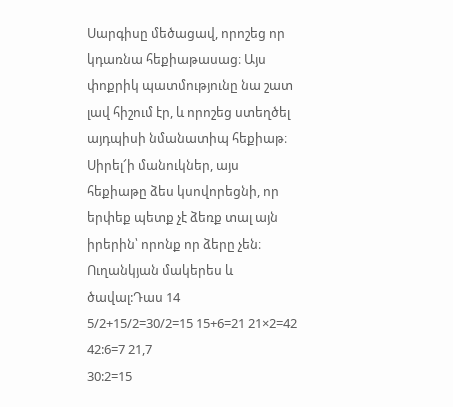Սարգիսը մեծացավ, որոշեց որ կդառնա հեքիաթասաց։ Այս փոքրիկ պատմությունը նա շատ լավ հիշում էր, և որոշեց ստեղծել այդպիսի նմանատիպ հեքիաթ։
Սիրել՜ի մանուկներ, այս հեքիաթը ձես կսովորեցնի, որ երփեք պետք չէ ձեռք տալ այն իրերին՝ որոնք որ ձերը չեն։
Ուղանկյան մակերես և ծավալ:Դաս 14
5/2+15/2=30/2=15 15+6=21 21×2=42 42:6=7 21,7
30:2=15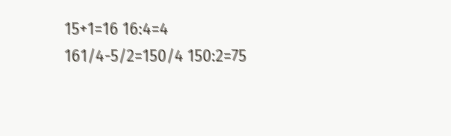15+1=16 16:4=4
161/4-5/2=150/4 150:2=75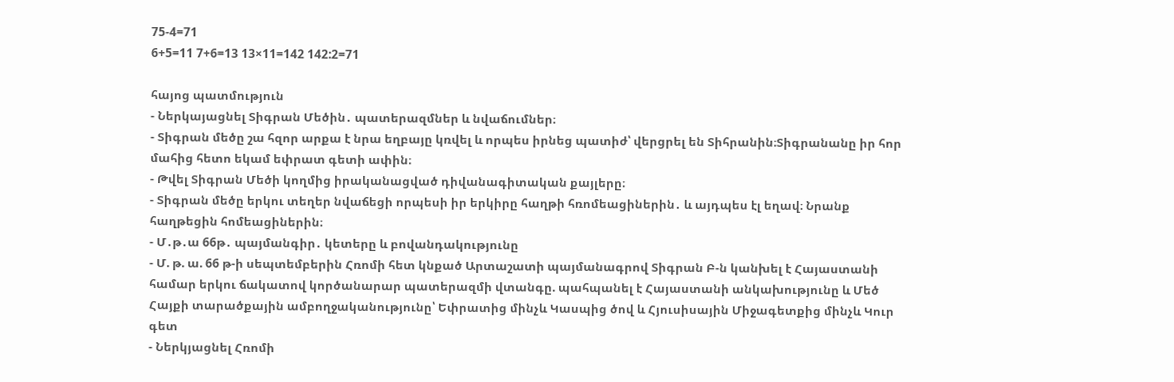75-4=71
6+5=11 7+6=13 13×11=142 142:2=71

հայոց պատմություն
- Ներկայացնել Տիգրան Մեծին․ պատերազմներ և նվաճումներ։
- Տիգրան մեծը շա հզոր արքա է նրա եղբայը կռվել և որպես իրնեց պատիժ՝ վերցրել են Տիհրանին։Տիգրանանը իր հոր մահից հետո եկամ եփրատ գետի ափին։
- Թվել Տիգրան Մեծի կողմից իրականացված դիվանագիտական քայլերը։
- Տիգրան մեծը երկու տեղեր նվաճեցի որպեսի իր երկիրը հաղթի հռոմեացիներին․ և այդպես էլ եղավ։ Նրանք հաղթեցին հոմեացիներին։
- Մ․թ․ա 66թ․ պայմանգիր․ կետերը և բովանդակությունը
- Մ. թ. ա. 66 թ-ի սեպտեմբերին Հռոմի հետ կնքած Արտաշատի պայմանագրով Տիգրան Բ-ն կանխել է Հայաստանի համար երկու ճակատով կործանարար պատերազմի վտանգը. պահպանել է Հայաստանի անկախությունը և Մեծ Հայքի տարածքային ամբողջականությունը՝ Եփրատից մինչև Կասպից ծով և Հյուսիսային Միջագետքից մինչև Կուր գետ
- Ներկյացնել Հռոմի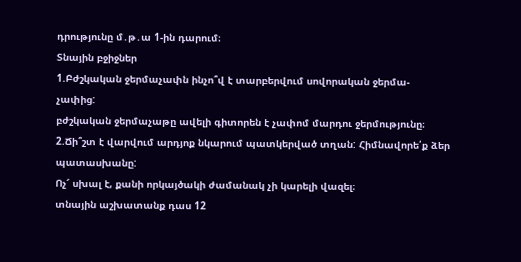դրությունը մ․թ․ա 1-ին դարում։
Տնային բջիջներ
1.Բժշկական ջերմաչափն ինչո՞վ է տարբերվում սովորական ջերմա-
չափից:
բժշկական ջերմաչաթը ավելի գիտորեն է չափոմ մարդու ջերմությունը։
2.Ճի՞շտ է վարվում արդյոք նկարում պատկերված տղան: Հիմնավորե՛ք ձեր պատասխանը:
Ոչ՜ սխալ է, քանի որկայծակի ժամանակ չի կարելի վազել։
տնային աշխատանք դաս 12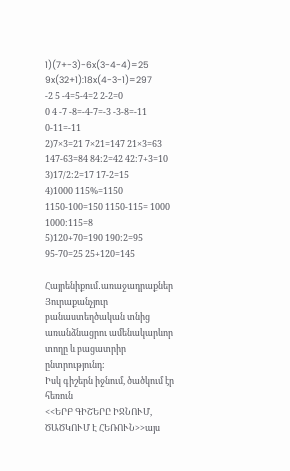1)(7+-3)-6x(3-4-4)=25
9x(32+1):18x(4-3-1)=297
-2 5 -4=5-4=2 2-2=0
0 4 -7 -8=-4-7=-3 -3-8=-11 0-11=-11
2)7×3=21 7×21=147 21×3=63 147-63=84 84:2=42 42:7+3=10
3)17/2:2=17 17-2=15
4)1000 115%=1150 1150-100=150 1150-115= 1000 1000:115=8
5)120+70=190 190:2=95 95-70=25 25+120=145

Հայրենիքում․առաջադրաքներ
Յուրաքանչյուր բանաստեղծական տնից առանձնացրու ամենակարևոր տողը և բացատրիր ընտրությունդ:
Իսկ գիշերն իջնում, ծածկում էր հեռուն
<<ԵՐԲ ԳԻՇԵՐԸ ԻՋՆՈՒՄ, ԾԱԾԿՈՒՄ Է ՀԵՌՈՒՆ>>այս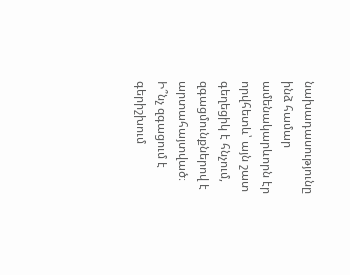նախադասությունը ինձ համար ամենակարևորն էր որվհետև՝ այն շատ գեղեցիկ է հնչում, զգացմունքներով է արտահայտված։
Ի՞նչ զգացում է գերիշխում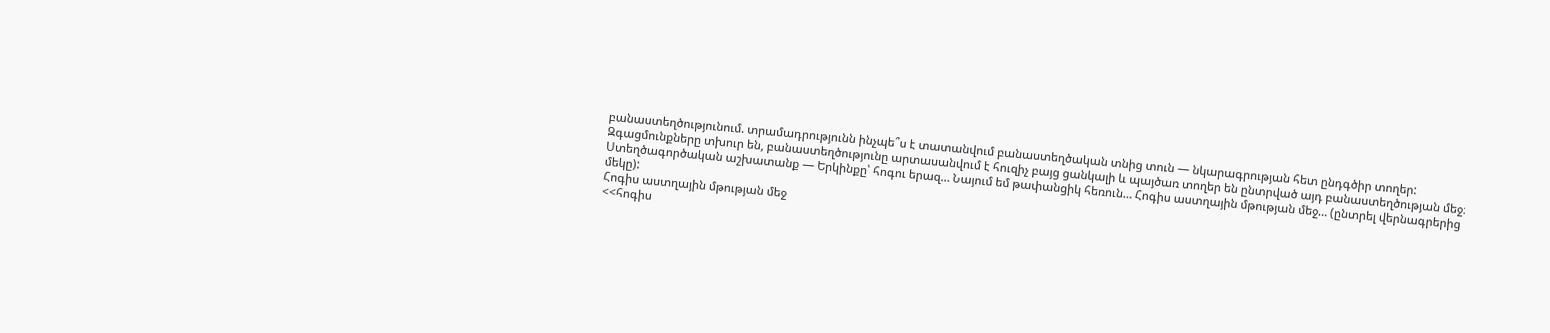բանաստեղծությունում. տրամադրությունն ինչպե՞ս է տատանվում բանաստեղծական տնից տուն — նկարագրության հետ ընդգծիր տողեր:
Զգացմունքները տխուր են, բանաստեղծությունը արտասանվում է հուզիչ բայց ցանկալի և պայծառ տողեր են ընտրված այդ բանաստեղծության մեջ։
Ստեղծագործական աշխատանք — Երկինքը՝ հոգու երազ… Նայում եմ թափանցիկ հեռուն… Հոգիս աստղային մթության մեջ… (ընտրել վերնագրերից մեկը):
Հոգիս աստղային մթության մեջ
<<հոգիս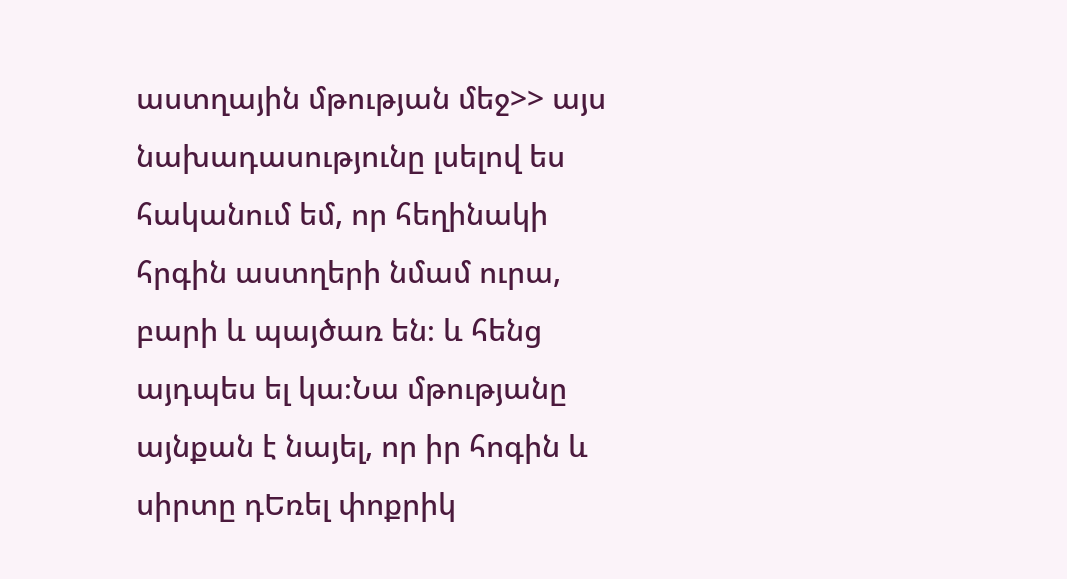աստղային մթության մեջ>> այս նախադասությունը լսելով ես հականում եմ, որ հեղինակի հրգին աստղերի նմամ ուրա, բարի և պայծառ են։ և հենց այդպես ել կա։Նա մթությանը այնքան է նայել, որ իր հոգին և սիրտը դԵռել փոքրիկ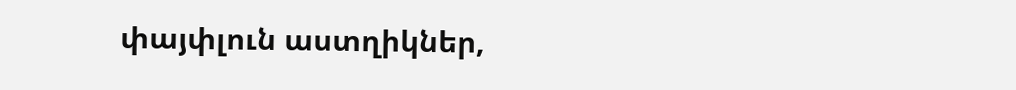փայփլուն աստղիկներ,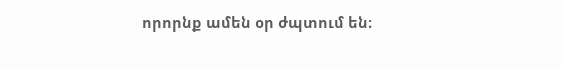որորնք ամեն օր ժպտում են։